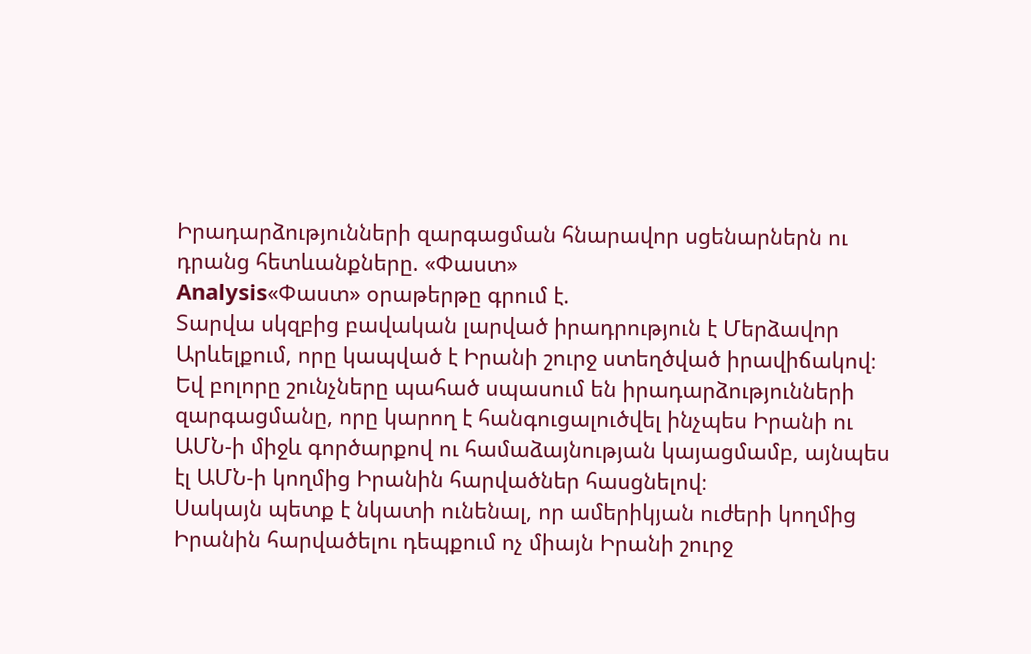Իրադարձությունների զարգացման հնարավոր սցենարներն ու դրանց հետևանքները. «Փաստ»
Analysis«Փաստ» օրաթերթը գրում է.
Տարվա սկզբից բավական լարված իրադրություն է Մերձավոր Արևելքում, որը կապված է Իրանի շուրջ ստեղծված իրավիճակով։ Եվ բոլորը շունչները պահած սպասում են իրադարձությունների զարգացմանը, որը կարող է հանգուցալուծվել ինչպես Իրանի ու ԱՄՆ-ի միջև գործարքով ու համաձայնության կայացմամբ, այնպես էլ ԱՄՆ-ի կողմից Իրանին հարվածներ հասցնելով։
Սակայն պետք է նկատի ունենալ, որ ամերիկյան ուժերի կողմից Իրանին հարվածելու դեպքում ոչ միայն Իրանի շուրջ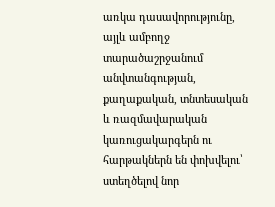առկա դասավորությունը, այլև ամբողջ տարածաշրջանում անվտանգության, քաղաքական, տնտեսական և ռազմավարական կառուցակարգերն ու հարթակներն են փոխվելու՝ ստեղծելով նոր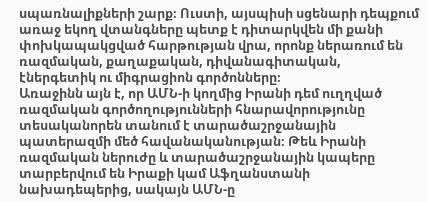սպառնալիքների շարք։ Ուստի, այսպիսի սցենարի դեպքում առաջ եկող վտանգները պետք է դիտարկվեն մի քանի փոխկապակցված հարթության վրա, որոնք ներառում են ռազմական, քաղաքական, դիվանագիտական, էներգետիկ ու միգրացիոն գործոնները։
Առաջինն այն է, որ ԱՄՆ-ի կողմից Իրանի դեմ ուղղված ռազմական գործողությունների հնարավորությունը տեսականորեն տանում է տարածաշրջանային պատերազմի մեծ հավանականության։ Թեև Իրանի ռազմական ներուժը և տարածաշրջանային կապերը տարբերվում են Իրաքի կամ Աֆղանստանի նախադեպերից, սակայն ԱՄՆ-ը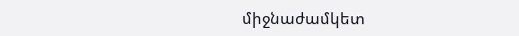միջնաժամկետ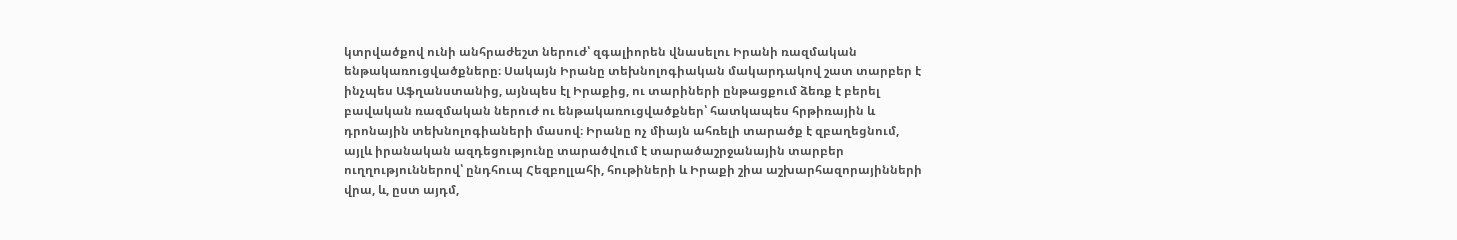կտրվածքով ունի անհրաժեշտ ներուժ՝ զգալիորեն վնասելու Իրանի ռազմական ենթակառուցվածքները։ Սակայն Իրանը տեխնոլոգիական մակարդակով շատ տարբեր է ինչպես Աֆղանստանից, այնպես էլ Իրաքից, ու տարիների ընթացքում ձեռք է բերել բավական ռազմական ներուժ ու ենթակառուցվածքներ՝ հատկապես հրթիռային և դրոնային տեխնոլոգիաների մասով։ Իրանը ոչ միայն ահռելի տարածք է զբաղեցնում, այլև իրանական ազդեցությունը տարածվում է տարածաշրջանային տարբեր ուղղություններով՝ ընդհուպ Հեզբոլլահի, հութիների և Իրաքի շիա աշխարհազորայինների վրա, և, ըստ այդմ,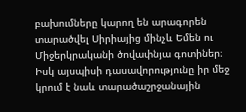բախումները կարող են արագորեն տարածվել Սիրիայից մինչև Եմեն ու Միջերկրականի ծովափնյա գոտիներ։ Իսկ այսպիսի դասավորությունը իր մեջ կրում է նաև տարածաշրջանային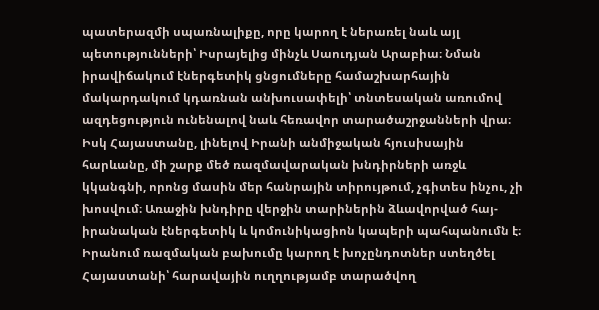պատերազմի սպառնալիքը, որը կարող է ներառել նաև այլ պետությունների՝ Իսրայելից մինչև Սաուդյան Արաբիա։ Նման իրավիճակում էներգետիկ ցնցումները համաշխարհային մակարդակում կդառնան անխուսափելի՝ տնտեսական առումով ազդեցություն ունենալով նաև հեռավոր տարածաշրջանների վրա։
Իսկ Հայաստանը, լինելով Իրանի անմիջական հյուսիսային հարևանը, մի շարք մեծ ռազմավարական խնդիրների առջև կկանգնի, որոնց մասին մեր հանրային տիրույթում, չգիտես ինչու, չի խոսվում։ Առաջին խնդիրը վերջին տարիներին ձևավորված հայ-իրանական էներգետիկ և կոմունիկացիոն կապերի պահպանումն է։ Իրանում ռազմական բախումը կարող է խոչընդոտներ ստեղծել Հայաստանի՝ հարավային ուղղությամբ տարածվող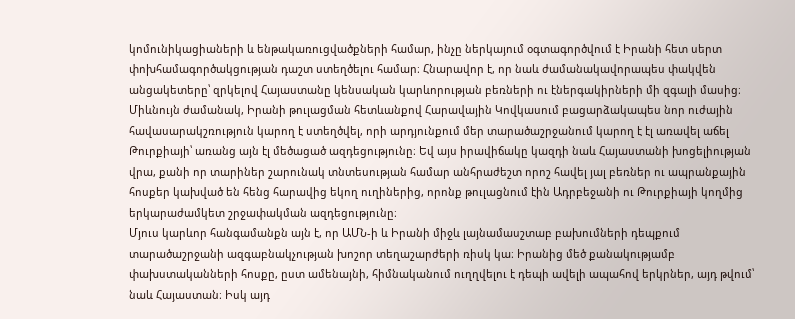կոմունիկացիաների և ենթակառուցվածքների համար, ինչը ներկայում օգտագործվում է Իրանի հետ սերտ փոխհամագործակցության դաշտ ստեղծելու համար։ Հնարավոր է, որ նաև ժամանակավորապես փակվեն անցակետերը՝ զրկելով Հայաստանը կենսական կարևորության բեռների ու էներգակիրների մի զգալի մասից։
Միևնույն ժամանակ, Իրանի թուլացման հետևանքով Հարավային Կովկասում բացարձակապես նոր ուժային հավասարակշռություն կարող է ստեղծվել, որի արդյունքում մեր տարածաշրջանում կարող է էլ առավել աճել Թուրքիայի՝ առանց այն էլ մեծացած ազդեցությունը։ Եվ այս իրավիճակը կազդի նաև Հայաստանի խոցելիության վրա, քանի որ տարիներ շարունակ տնտեսության համար անհրաժեշտ որոշ հավել յալ բեռներ ու ապրանքային հոսքեր կախված են հենց հարավից եկող ուղիներից, որոնք թուլացնում էին Ադրբեջանի ու Թուրքիայի կողմից երկարաժամկետ շրջափակման ազդեցությունը։
Մյուս կարևոր հանգամանքն այն է, որ ԱՄՆ-ի և Իրանի միջև լայնամասշտաբ բախումների դեպքում տարածաշրջանի ազգաբնակչության խոշոր տեղաշարժերի ռիսկ կա։ Իրանից մեծ քանակությամբ փախստականների հոսքը, ըստ ամենայնի, հիմնականում ուղղվելու է դեպի ավելի ապահով երկրներ, այդ թվում՝ նաև Հայաստան։ Իսկ այդ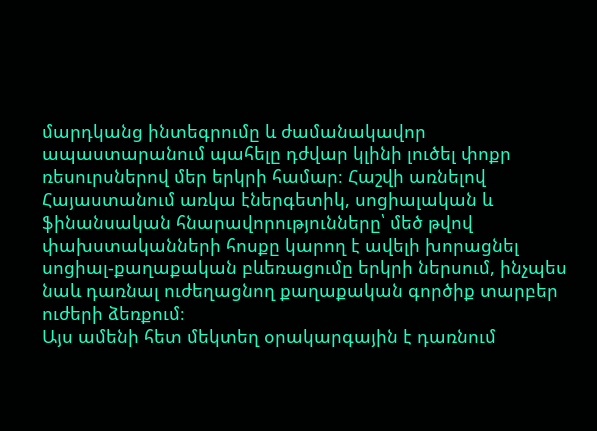մարդկանց ինտեգրումը և ժամանակավոր ապաստարանում պահելը դժվար կլինի լուծել փոքր ռեսուրսներով մեր երկրի համար։ Հաշվի առնելով Հայաստանում առկա էներգետիկ, սոցիալական և ֆինանսական հնարավորությունները՝ մեծ թվով փախստականների հոսքը կարող է ավելի խորացնել սոցիալ-քաղաքական բևեռացումը երկրի ներսում, ինչպես նաև դառնալ ուժեղացնող քաղաքական գործիք տարբեր ուժերի ձեռքում։
Այս ամենի հետ մեկտեղ օրակարգային է դառնում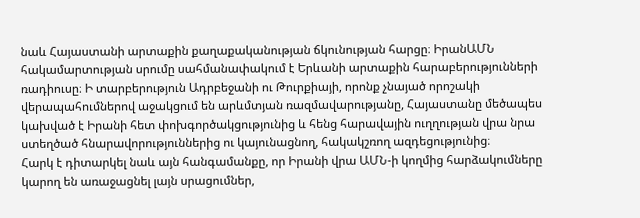նաև Հայաստանի արտաքին քաղաքականության ճկունության հարցը։ ԻրանԱՄՆ հակամարտության սրումը սահմանափակում է Երևանի արտաքին հարաբերությունների ռադիուսը։ Ի տարբերություն Ադրբեջանի ու Թուրքիայի, որոնք չնայած որոշակի վերապահումներով աջակցում են արևմտյան ռազմավարությանը, Հայաստանը մեծապես կախված է Իրանի հետ փոխգործակցությունից և հենց հարավային ուղղության վրա նրա ստեղծած հնարավորություններից ու կայունացնող, հակակշռող ազդեցությունից։
Հարկ է դիտարկել նաև այն հանգամանքը, որ Իրանի վրա ԱՄՆ-ի կողմից հարձակումները կարող են առաջացնել լայն սրացումներ,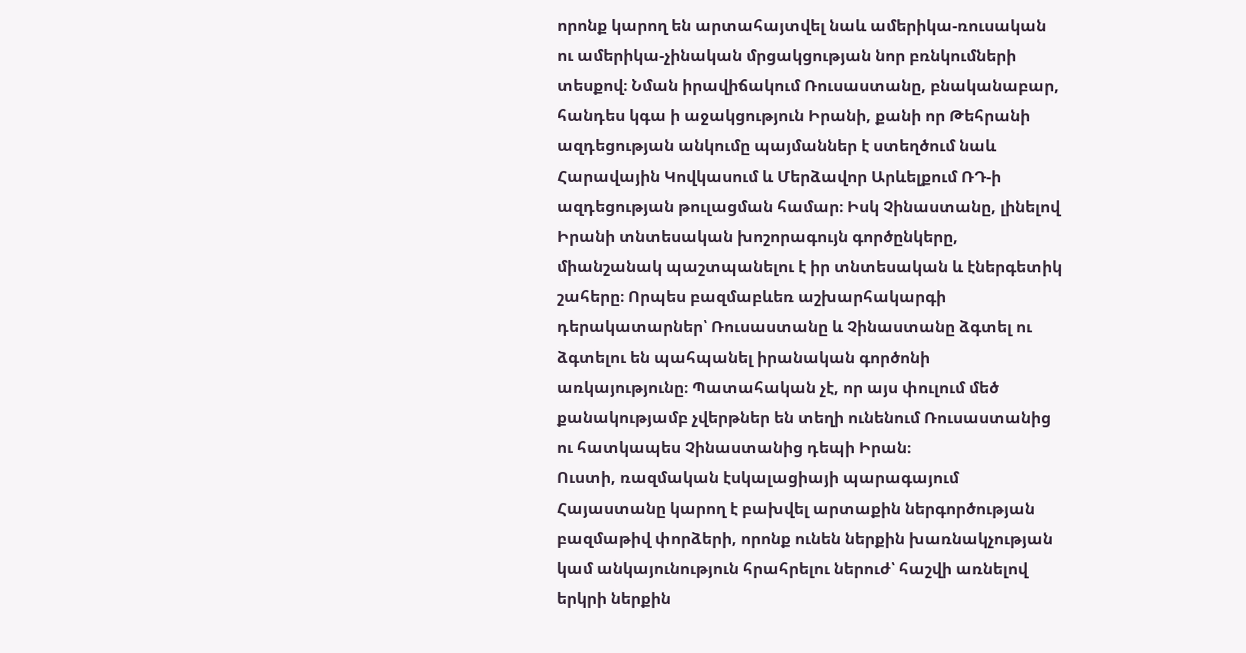որոնք կարող են արտահայտվել նաև ամերիկա-ռուսական ու ամերիկա-չինական մրցակցության նոր բռնկումների տեսքով։ Նման իրավիճակում Ռուսաստանը, բնականաբար, հանդես կգա ի աջակցություն Իրանի, քանի որ Թեհրանի ազդեցության անկումը պայմաններ է ստեղծում նաև Հարավային Կովկասում և Մերձավոր Արևելքում ՌԴ-ի ազդեցության թուլացման համար։ Իսկ Չինաստանը, լինելով Իրանի տնտեսական խոշորագույն գործընկերը, միանշանակ պաշտպանելու է իր տնտեսական և էներգետիկ շահերը։ Որպես բազմաբևեռ աշխարհակարգի դերակատարներ՝ Ռուսաստանը և Չինաստանը ձգտել ու ձգտելու են պահպանել իրանական գործոնի առկայությունը։ Պատահական չէ, որ այս փուլում մեծ քանակությամբ չվերթներ են տեղի ունենում Ռուսաստանից ու հատկապես Չինաստանից դեպի Իրան։
Ուստի, ռազմական էսկալացիայի պարագայում Հայաստանը կարող է բախվել արտաքին ներգործության բազմաթիվ փորձերի, որոնք ունեն ներքին խառնակչության կամ անկայունություն հրահրելու ներուժ՝ հաշվի առնելով երկրի ներքին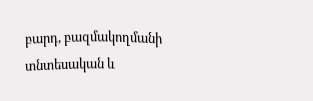բարդ, բազմակողմանի տնտեսական և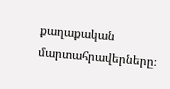քաղաքական մարտահրավերները։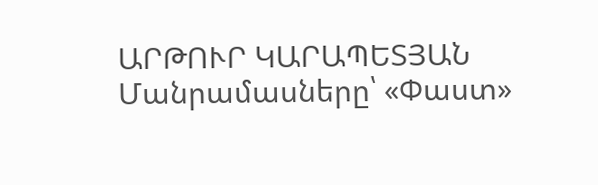ԱՐԹՈՒՐ ԿԱՐԱՊԵՏՅԱՆ
Մանրամասները՝ «Փաստ»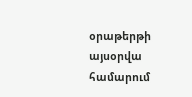օրաթերթի այսօրվա համարում